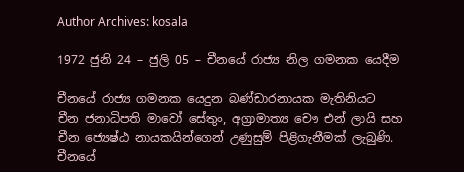Author Archives: kosala

1972 ජුනි 24 – ජුලි 05 – චීනයේ රාජ්‍ය නිල ගමනක යෙදීම

චීනයේ රාජ්‍ය ගමනක යෙදුන බණ්ඩාරනායක මැතිනියට චීන ජනාධිපති ‍මාවෝ සේතුං, අග්‍රාමාත්‍ය චෞ එන් ලායි සහ චීන ජ්‍යෙෂ්ඨ නායකයින්ගෙන් උණුසුම් පිළිගැනීමක් ලැබුණි. චීනයේ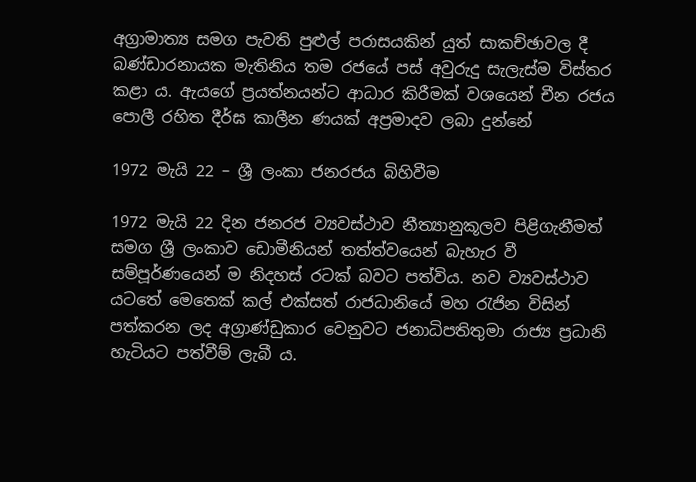අග්‍රාමාත්‍ය සමග පැවති පුළුල් පරාසයකින් යුත් සාකච්ඡාවල දී බණ්ඩාරනායක මැතිනිය තම රජයේ පස් අවුරුදු සැලැස්ම විස්තර කළා ය. ඇයගේ ප්‍රයත්නයන්ට ආධාර කිරීමක් වශයෙන් චීන රජය පොලී රහිත දීර්ඝ කාලීන ණයක් අප්‍රමාදව ලබා දුන්නේ

1972 මැයි 22 – ශ්‍රී ලංකා ජනරජය බිහිවීම

1972 මැයි 22 දින ජනරජ ව්‍යවස්ථාව නීත්‍යානුකූලව පිළිගැනීමත් සමග ශ්‍රී ලංකාව ඩොමීනියන් තත්ත්වයෙන් බැහැර වී සම්පූර්ණයෙන් ම නිදහස් රටක් බවට පත්විය. නව ව්‍යවස්ථාව යටතේ මෙතෙක් කල් එක්සත් රාජධානියේ මහ රැජින විසින් පත්කරන ලද අග්‍රා‍ණ්ඩුකාර වෙනුවට ජනාධිපතිතුමා රාජ්‍ය ප්‍රධානි හැටියට පත්වීම් ලැබී ය.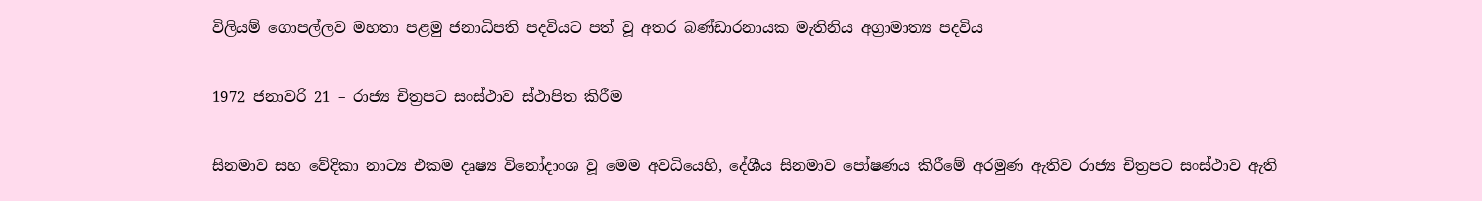විලියම් ගොපල්ලව මහතා පළමු ජනාධිපති පදවියට පත් වූ අතර බණ්ඩාරනායක මැතිනිය අග්‍රාමාත්‍ය පදවිය

1972 ජනාවරි 21 – රාජ්‍ය චිත්‍රපට සංස්ථාව ස්ථාපිත කිරීම

සිනමාව සහ වේදිකා නාට්‍ය එකම දෘෂ්‍ය විනෝදාංශ වූ මෙම අවධියෙහි, දේශීය සිනමාව පෝෂණය කිරීමේ අරමුණ ඇතිව රාජ්‍ය චිත්‍රපට සංස්ථාව ඇති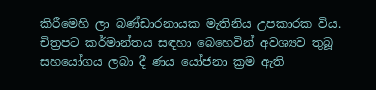කිරීමෙහි ලා බණ්ඩාරනායක මැතිනිය උපකාරක විය. චිත්‍රප‍ට කර්මාන්තය සඳහා බෙහෙවින් අවශ්‍යව තුබූ සහයෝගය ලබා දී ණය යෝජනා ක්‍රම ඇති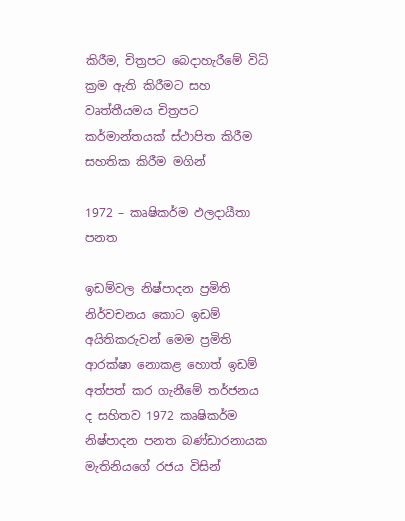කිරීම, චිත්‍රපට බෙදාහැරී‍මේ විධි ක්‍රම ඇති කිරීමට සහ වෘත්තීයමය චිත්‍රපට‍ කර්මාන්තයක් ස්ථාපිත කිරීම සහතික කිරීම මගින්

1972 – කෘෂිකර්ම ඵලදායීතා පනත

ඉඩම්වල නිෂ්පාදන ප්‍රමිති නිර්වචනය කොට ඉඩම් අයිතිකරුවන් මෙම ප්‍රමිති ආරක්ෂා නොකළ හොත් ඉඩම් අත්පත් කර ගැනීමේ තර්ජනය ද සහිතව 1972 කෘෂිකර්ම නිෂ්පාදන පනත බණ්ඩාරනායක මැතිනියගේ රජය විසින්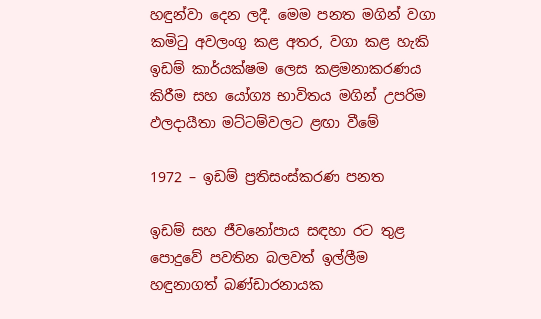හඳුන්වා දෙන ලදී. මෙම පනත මගින් වගා කමිටු අවලංගු කළ අතර, වගා කළ හැකි ඉඩම් කාර්යක්ෂම ලෙස කළමනාකරණය කිරීම සහ යෝග්‍ය භාවිතය මගින් උපරිම ඵලදායීතා මට්ටම්වලට ළඟා වීමේ

1972 – ඉඩම් ප්‍රතිසංස්කරණ පනත

ඉඩම් සහ ජී‍වනෝපාය සඳහා රට තුළ පොදුවේ පවතින බලවත් ඉල්ලීම හඳුනාගත් බණ්ඩාරනායක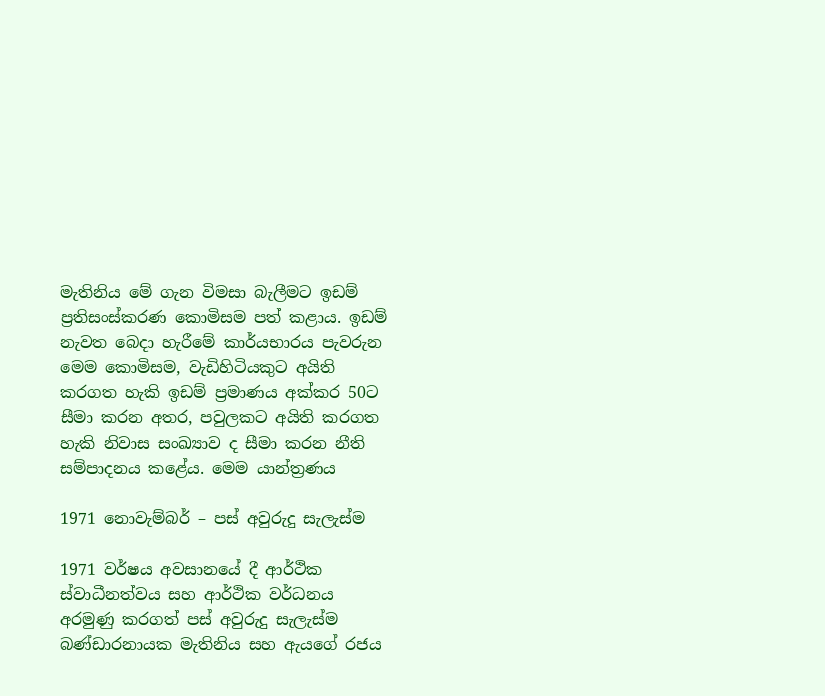මැතිනිය මේ ගැන විමසා බැලීමට ඉඩම් ප්‍රතිසංස්කරණ කොමිසම පත් කළාය. ඉඩම් නැවත බෙදා හැරීමේ කාර්යභාරය පැවරුන මෙම කොමිසම, වැඩිහිටියකුට අයිති කරගත හැකි ඉඩම් ප්‍රමාණය අක්කර 50ට සීමා කරන අතර, පවුලකට අයිති කරගත හැකි නිවාස සංඛ්‍යාව ද සීමා කරන නීති සම්පාදනය කළේය. මෙම යාන්ත්‍රණය

1971 නොවැම්බර් – පස් අවුරුදු සැලැස්ම

1971 වර්ෂය අවසානයේ දී ආර්ථික ස්වාධීනත්වය සහ ආර්ථික වර්ධනය අරමුණු කරගත් පස් අවුරුදු සැලැස්ම බණ්ඩාරනායක මැතිනිය සහ ඇයගේ රජය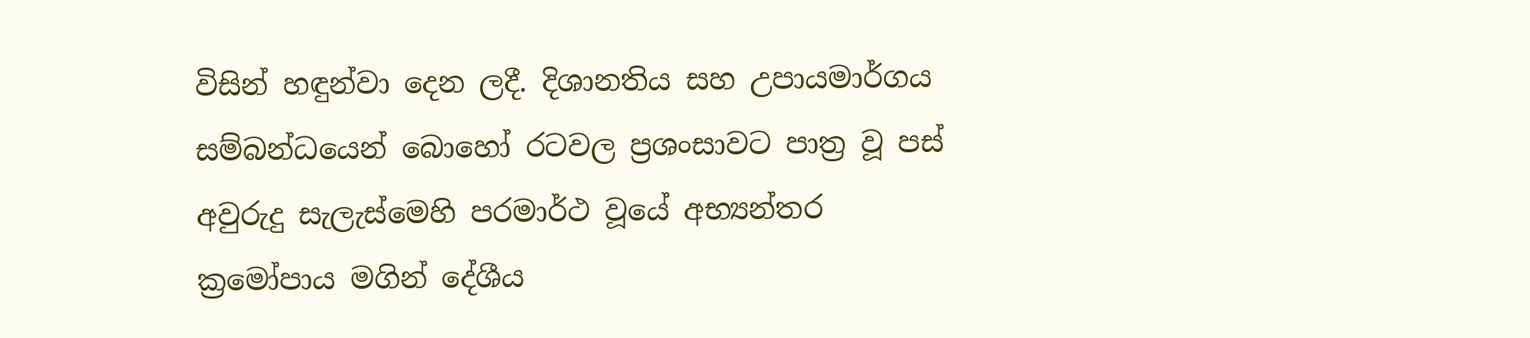විසින් හඳුන්වා දෙන ලදී. දිශානතිය සහ උපායමාර්ගය සම්බන්ධයෙන් බොහෝ රටවල ප්‍රශංසාවට පාත්‍ර වූ පස් අවුරුදු සැලැස්මෙහි පරමාර්ථ වූයේ අභ්‍යන්තර ක්‍රමෝපාය මගින් දේශීය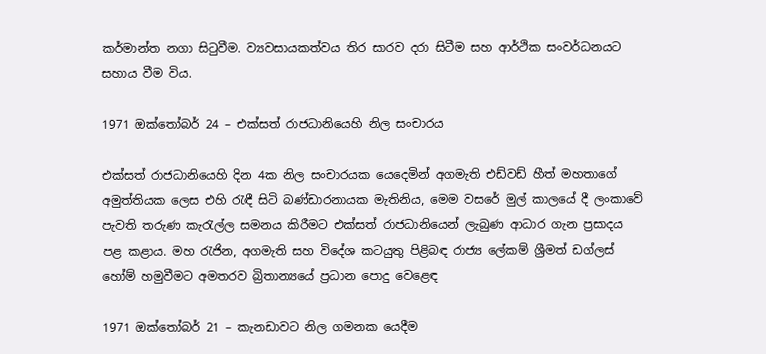කර්මාන්ත නගා සිටුවීම. ව්‍යවසායකත්වය තිර සාරව දරා සිටීම සහ ආර්ථික සංවර්ධනයට සහාය වීම විය.

1971 ඔක්තෝබර් 24 – එක්සත් රාජධානියෙහි නිල සංචාරය

එක්සත් රාජධානියෙහි දින 4ක නිල සංචාරයක යෙදෙමින් අගමැති එඩ්වඩ් හීත් මහතාගේ අමුත්තියක ලෙස එහි රැඳී සිටි බණ්ඩාරනායක මැතිනිය, මෙම වසරේ මුල් කාලයේ දී ලංකාවේ පැවති තරුණ කැරැල්ල සමනය කිරීමට එක්සත් රාජධානියෙන් ලැබුණ ආධාර ගැන ප්‍රසාදය පළ කළාය. මහ රැජින, අගමැති සහ විදේශ කටයුතු පිළිබඳ රාජ්‍ය ලේකම් ශ්‍රීමත් ඩග්ලස් හෝම් හමුවීමට අමතරව බ්‍රිතාන්‍යයේ ප්‍රධාන පොදු වෙළෙඳ

1971 ඔක්තෝබර් 21 – කැනඩාවට නිල ගමනක යෙදීම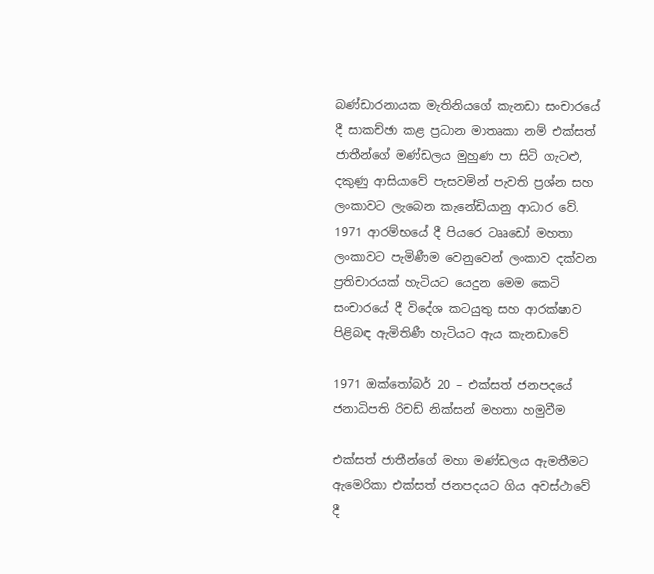බණ්ඩාරනායක මැතිනියගේ කැනඩා සංචාරයේ දී සාකච්ඡා කළ ප්‍රධාන මාතෘකා නම් එක්සත් ජාතීන්ගේ මණ්ඩලය මුහුණ පා සිටි ගැටළු, දකුණු ආසියාවේ පැසවමින් පැවති ප්‍රශ්න සහ ලංකාවට ලැබෙන කැනේඩියානු ආධාර වේ. 1971 ආරම්භයේ දී පියරෙ ටෲඩෝ මහතා ලංකාවට පැමිණීම වෙනුවෙන් ලංකාව දක්වන ප්‍රතිචාරයක් හැටියට යෙදුන මෙම කෙටි සංචාරයේ දී විදේශ කටයුතු සහ ආරක්ෂාව පිළිබඳ ඇමිතිණී හැටියට ඇය කැනඩාවේ

1971 ඔක්තෝබර් 20 – එක්සත් ජනපදයේ ජනාධිපති රිචඩ් නික්සන් මහතා හමුවීම

එක්සත් ජාතීන්ගේ මහා මණ්ඩලය ඇමතීමට ඇමෙරිකා එක්සත් ජනපදයට ගිය අවස්ථාවේ දී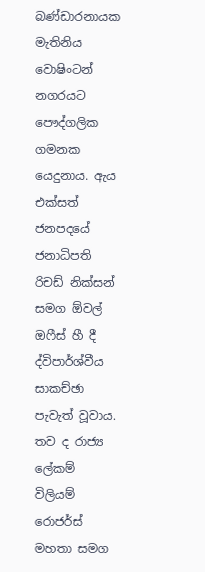බණ්ඩාරනායක මැතිනිය වොෂිංටන් නගරයට පෞද්ගලික ගමනක යෙදුනාය. ඇය එක්සත් ජනපදයේ ජනාධිපති රිචඩ් නික්සන් සමග ඕවල් ඔෆීස් හී දී ද්විපාර්ශ්වීය සාකච්ඡා පැවැත් වූවාය. තව ද රාජ්‍ය ලේකම් විලියම් රොජර්ස් මහතා සමග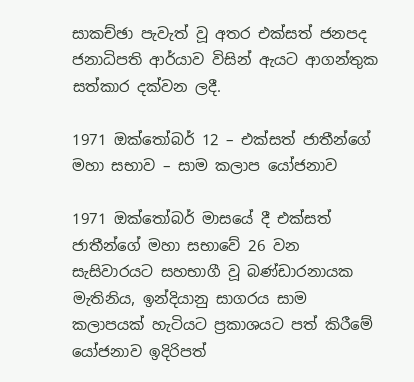සාකච්ඡා පැවැත් වූ අතර එක්සත් ජනපද ජනාධිපති ආර්යාව විසින් ඇයට ආගන්තුක සත්කාර දක්වන ලදී.

1971 ඔක්තෝබර් 12 – එක්සත් ජාතීන්ගේ මහා සභාව – සාම කලාප යෝජනාව

1971 ඔක්තෝබර් මාසයේ දී එක්සත් ජාතීන්ගේ මහා සභාවේ 26 වන සැසිවාරයට සහභාගී වූ බණ්ඩාරනායක මැතිනිය, ඉන්දියානු සාගරය සාම කලාපයක් හැටියට ප්‍රකාශයට පත් කිරීමේ යෝජනාව ඉදිරිපත්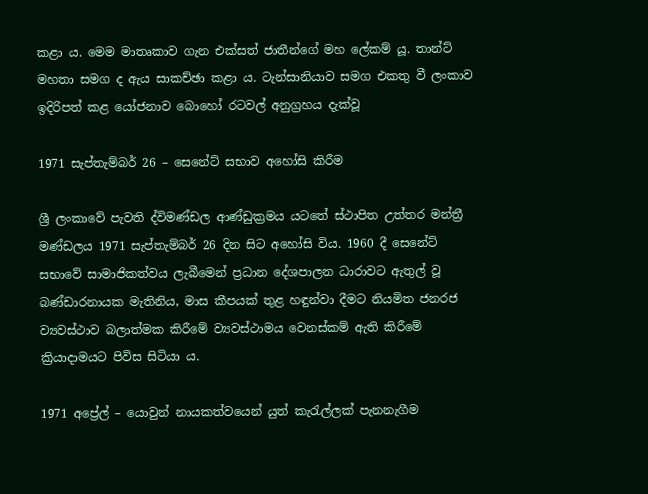කළා ය. මෙම මාතෘකාව ගැන එක්සත් ජාතීන්ගේ මහ ලේකම් යූ. තාන්ට් මහතා සමග ද ඇය සාකච්ඡා කළා ය. ටැන්සානියාව සමග එකතු වී ලංකාව ඉදිරිපත් කළ යෝජනාව බොහෝ රටවල් අනුග්‍රහය දැක්වූ

1971 සැප්තැම්බර් 26 – සෙනේට් සභාව අහෝසි කිරීම

ශ්‍රී ලංකාවේ පැවති ද්විමණ්ඩල ආණ්ඩුක්‍රමය යටතේ ස්ථාපිත උත්තර මන්ත්‍රී මණ්ඩලය 1971 සැප්තැම්බර් 26 දින සිට අහෝසි විය. 1960 දී සෙනේට් සභාවේ සාමාජිකත්වය ලැබීමෙන් ප්‍රධාන දේශපාලන ධාරාවට ඇතුල් වූ බණ්ඩාරනායක මැතිනිය, මාස කීපයක් තුළ හඳුන්වා දීමට නියමිත ජනරජ ව්‍යවස්ථාව බලාත්මක කිරීමේ ව්‍යවස්ථාමය වෙනස්කම් ඇති කිරීමේ ක්‍රියාදාමයට පිවිස සිටියා ය.

1971 අප්‍රේල් – යොවුන් නායකත්වයෙන් යුත් කැරැල්ලක් පැනනැගීම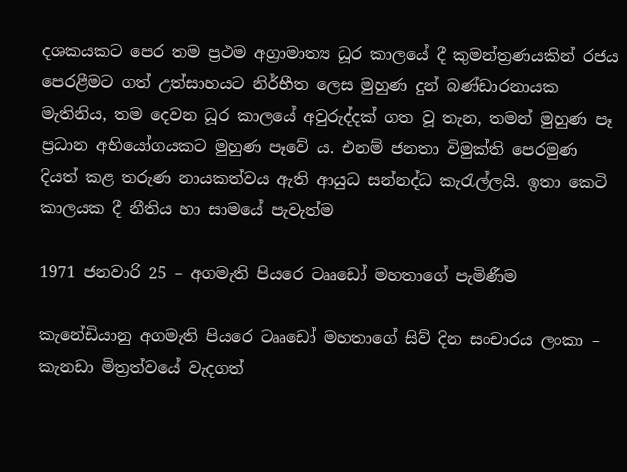දශකයකට පෙර තම ප්‍රථම අග්‍රාමාත්‍ය ධූර කාලයේ දී කුමන්ත්‍රණයකින් රජය පෙරළීමට ගත් උත්සාහයට නිර්භීත ලෙස මුහුණ දුන් බණ්ඩාරනායක මැතිනිය, තම දෙවන ධූර කාලයේ අවුරුද්දක් ගත වූ තැන, තමන් මුහුණ පෑ ප්‍රධාන අභියෝගයකට මුහුණ පෑවේ ය. එනම් ජනතා විමුක්ති පෙරමුණ දියත් කළ තරුණ නායකත්වය ඇති ආයුධ සන්නද්ධ කැරැල්ලයි. ඉතා කෙටි කාලයක දී නීතිය හා සාමයේ පැවැත්ම

1971 ජනවාරි 25 – අගමැති පියරෙ ටෲඩෝ මහතාගේ පැමිණීම

කැනේඩියානු අගමැති පියරෙ ටෲඩෝ මහතාගේ සිව් දින සංචාරය ලංකා – කැනඩා මිත්‍රත්වයේ වැදගත්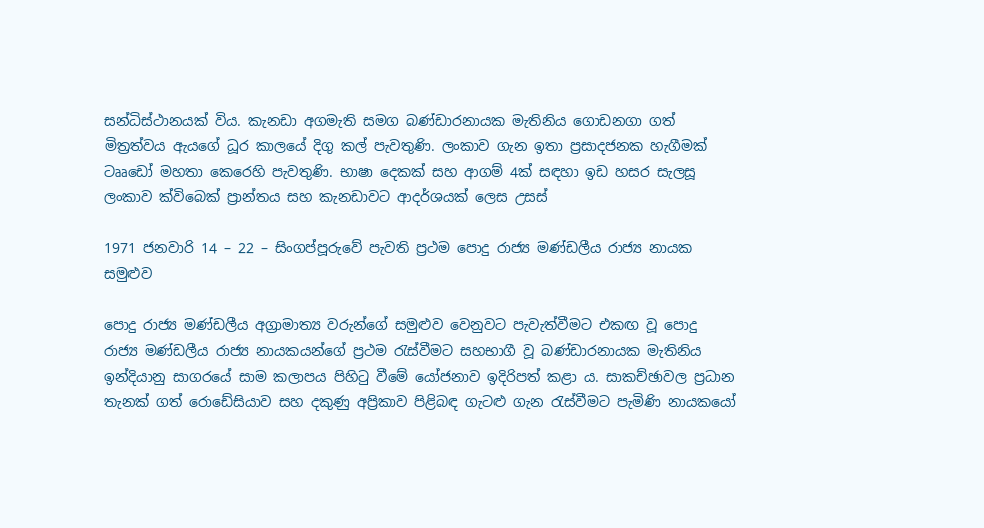සන්ධිස්ථානයක් විය. කැනඩා අගමැති සමග බණ්ඩාරනායක මැතිනිය ගොඩනගා ගත් මිත්‍රත්වය ඇයගේ ධූර කාලයේ දිගු කල් පැවතුණි. ලංකාව ගැන ඉතා ප්‍රසාදජනක හැගීමක් ටෲඩෝ මහතා කෙරෙහි පැවතුණි. භාෂා දෙකක් සහ ආගම් 4ක් සඳහා ඉඩ හසර සැලසූ ලංකාව ක්විබෙක් ප්‍රාන්තය සහ කැනඩාවට ආදර්ශයක් ලෙස උසස්

1971 ජනවාරි 14 – 22 – සිංගප්පූරුවේ පැවති ප්‍රථම පොදු රාජ්‍ය මණ්ඩලීය රාජ්‍ය නායක සමුළුව

පොදු රාජ්‍ය මණ්ඩලීය අග්‍රාමාත්‍ය වරුන්ගේ සමුළුව වෙනුවට පැවැත්වීමට එකඟ වූ පොදු රාජ්‍ය මණ්ඩලීය රාජ්‍ය නායකයන්ගේ ප්‍රථම රැස්වීමට සහභාගී වූ බණ්ඩාරනායක මැතිනිය ඉන්දියානු සාගරයේ සාම කලාපය පිහිටු වීමේ යෝජනාව ඉදිරිපත් කළා ය. සාකච්ඡාවල ප්‍රධාන තැනක් ගත් රොඩේසියාව සහ දකුණු අප්‍රිකාව පිළිබඳ ගැටළු ගැන රැස්වීමට පැමිණි නායකයෝ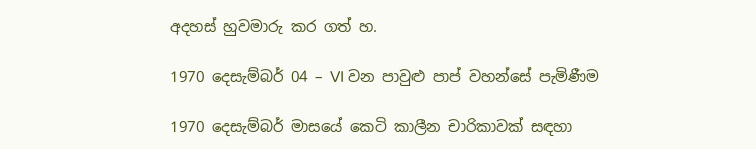අදහස් හුවමාරු කර ගත් හ.

1970 දෙසැම්බර් 04 – VI වන පාවුළු පාප් වහන්සේ පැමිණීම

1970 දෙසැම්බර් මාසයේ කෙටි කාලීන චාරිකාවක් සඳහා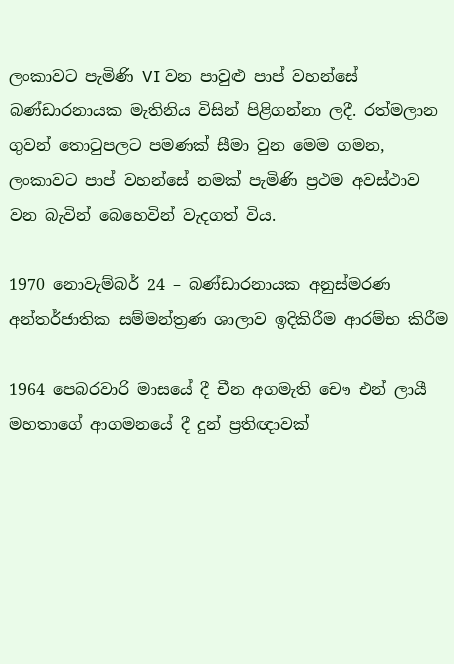ලංකාවට පැමිණි VI වන පාවුළු පාප් වහන්සේ බණ්ඩාරනායක මැතිනිය විසින් පිළිගන්නා ලදී. රත්මලාන ගුවන් තොටුපලට පමණක් සීමා වුන මෙම ගමන, ලංකාවට පාප් වහන්සේ නමක් පැමිණි ප්‍රථම අවස්ථාව වන බැවින් බෙහෙවින් වැදගත් විය.

1970 නොවැම්බර් 24 – බණ්ඩාරනායක අනුස්මරණ අන්තර්ජාතික සම්මන්ත්‍රණ ශාලාව ඉදිකිරීම ආරම්භ කිරීම

1964 පෙබරවාරි මාසයේ දී චීන අගමැති චෞ එන් ලායී මහතාගේ ආගමනයේ දී දුන් ප්‍රතිඥාවක්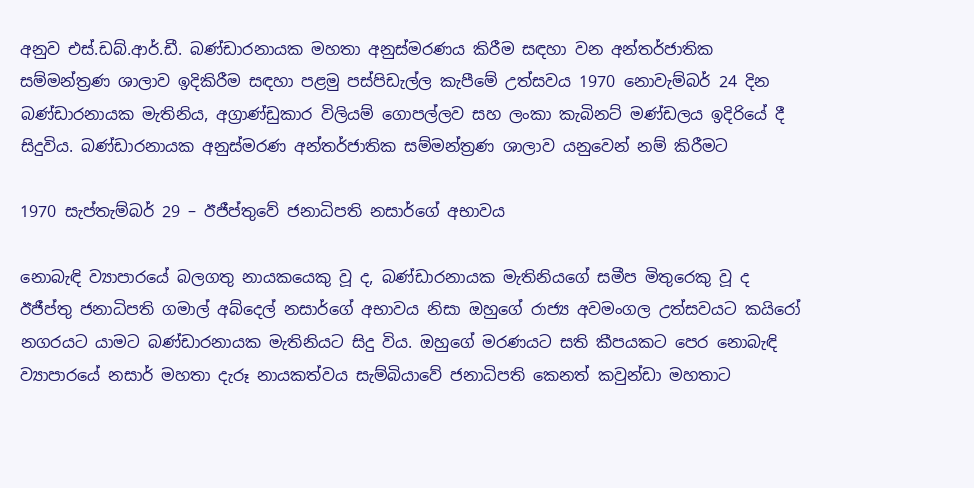අනුව එස්.ඩබ්.ආර්.ඩී. බණ්ඩාරනායක මහතා අනුස්මරණය කිරීම සඳහා වන අන්තර්ජාතික සම්මන්ත්‍රණ ශාලාව ඉදිකිරීම සඳහා පළමු පස්පිඩැල්ල කැපීමේ උත්සවය 1970 නොවැම්බර් 24 දින බණ්ඩාරනායක මැතිනිය, අග්‍රාණ්ඩුකාර විලියම් ගොපල්ලව සහ ලංකා කැබිනට් මණ්ඩලය ඉදිරියේ දී සිදුවිය. බණ්ඩාරනායක අනුස්මරණ අන්තර්ජාතික සම්මන්ත්‍රණ ශාලාව යනුවෙන් නම් කිරීමට

1970 සැප්තැම්බර් 29 – ඊජීප්තුවේ ජනාධිපති නසාර්ගේ අභාවය

නොබැඳි ව්‍යාපාරයේ බලගතු නායකයෙකු වූ ද, බණ්ඩාරනායක මැතිනියගේ සමීප මිතුරෙකු වූ ද ඊජීප්තු ජනාධිපති ගමාල් අබ්දෙල් නසාර්ගේ අභාවය නිසා ඔහුගේ රාජ්‍ය අවමංගල උත්සවයට කයිරෝ නගරයට යාමට බණ්ඩාරනායක මැතිනියට සිදු විය. ඔහුගේ මරණයට සති කීපයකට පෙර නොබැඳි ව්‍යාපාරයේ නසාර් මහතා දැරූ නායකත්වය සැම්බියාවේ ජනාධිපති කෙනත් කවුන්ඩා මහතාට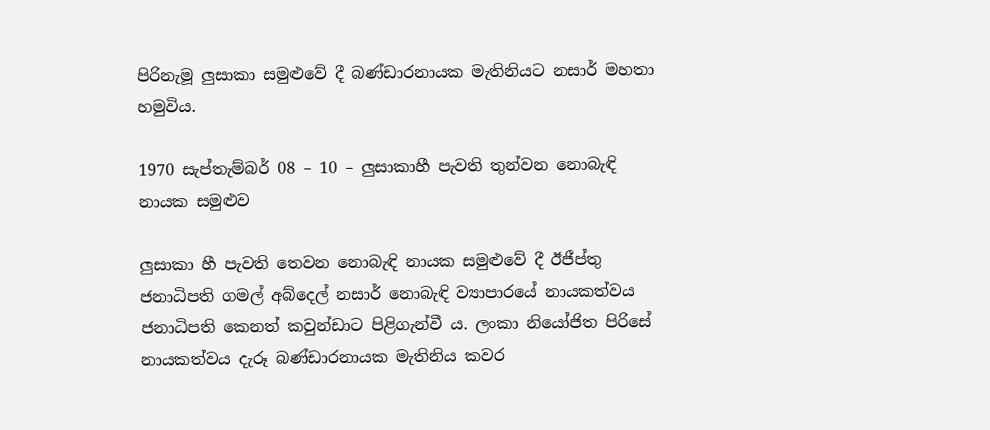පිරිනැමූ ලුසාකා සමුළුවේ දී බණ්ඩාරනායක මැතිනියට නසාර් මහතා හමුවිය.

1970 සැප්තැම්බර් 08 – 10 – ලුසාකාහී පැවති තුන්වන නොබැඳි නායක සමුළුව

ලුසාකා හී පැවති තෙවන නොබැඳි නායක සමුළුවේ දී ඊජීප්තු ජනාධිපති ගමල් අබ්දෙල් නසාර් නොබැඳි ව්‍යාපාරයේ නායකත්වය ජනාධිපති කෙනත් කවුන්ඩාට පිළිගැන්වී ය. ලංකා නියෝජිත පිරිසේ නායකත්වය දැරූ බණ්ඩාරනායක මැතිනිය කවර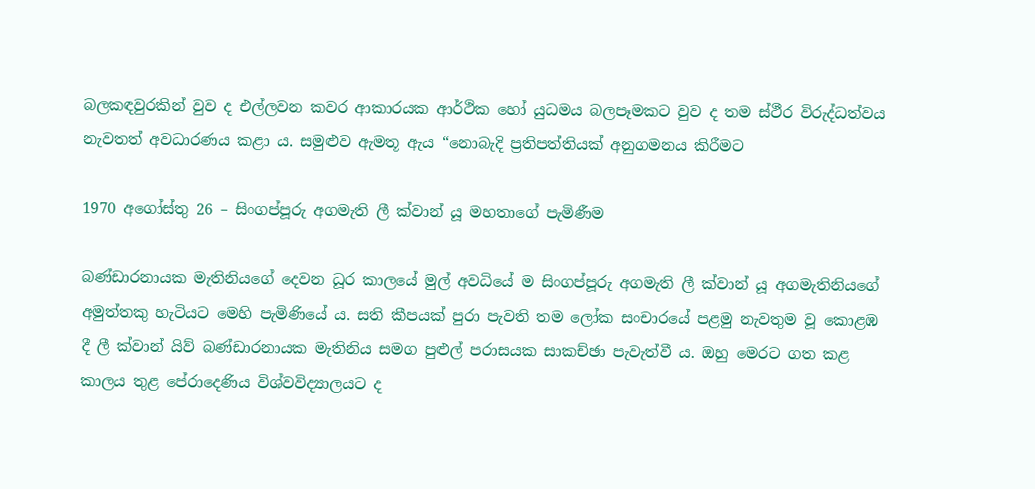බලකඳවුරකින් වුව ද එල්ලවන කවර ආකාරයක ආර්ථික හෝ යුධමය බලපෑමකට වුව ද තම ස්ථීර විරුද්ධත්වය නැවතත් අවධාරණය කළා ය. සමුළුව ඇමතූ ඇය “නොබැදි ප්‍රතිපත්තියක් අනුගමනය කිරීමට

1970 අගෝස්තු 26 – සිංගප්පූරු අගමැති ලී ක්වාන් යූ මහතාගේ පැමිණීම

බණ්ඩාරනායක මැතිනියගේ දෙවන ධූර කාලයේ මුල් අවධියේ ම සිංගප්පූරු අගමැති ලී ක්වාන් යූ අගමැතිනියගේ අමුත්තකු හැටියට මෙහි පැමිණියේ ය. සති කීපයක් පුරා පැවති තම ලෝක සංචාරයේ පළමු නැවතුම වූ කොළඹ දී ලී ක්වාන් යිව් බණ්ඩාරනායක මැතිනිය සමග පුළුල් පරාසයක සාකච්ඡා පැවැත්වී ය. ඔහු මෙරට ගත කළ කාලය තුළ පේරාදෙණිය විශ්වවිද්‍යාලයට ද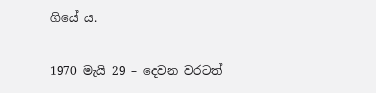ගියේ ය.

1970 මැයි 29 – දෙවන වරටත්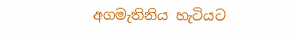අගමැතිනිය හැටියට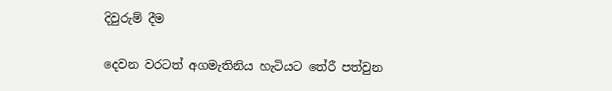දිවුරුම් දීම

දෙවන වරටත් අගමැතිනිය හැටියට තේරී පත්වුන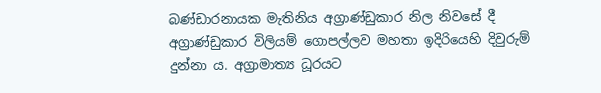බණ්ඩාරනායක මැතිනිය අග්‍රාණ්ඩුකාර නිල නිවසේ දී අග්‍රාණ්ඩුකාර විලියම් ගොපල්ලව මහතා ඉදිරියෙහි දිවුරුම් දුන්නා ය. අග්‍රාමාත්‍ය ධූරයට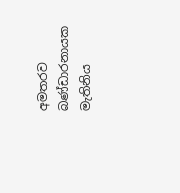අමතරව බණ්ඩාරනායක මැතිනිය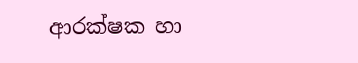ආරක්ෂක හා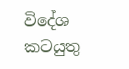විදේශ කටයුතු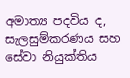අමාත්‍ය පදවිය ද, සැලසුම්කරණය සහ සේවා නියුක්තිය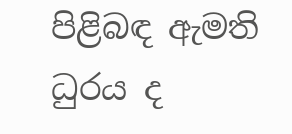පිළිබඳ ඇමති ධුරය ද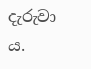දැරුවා ය.